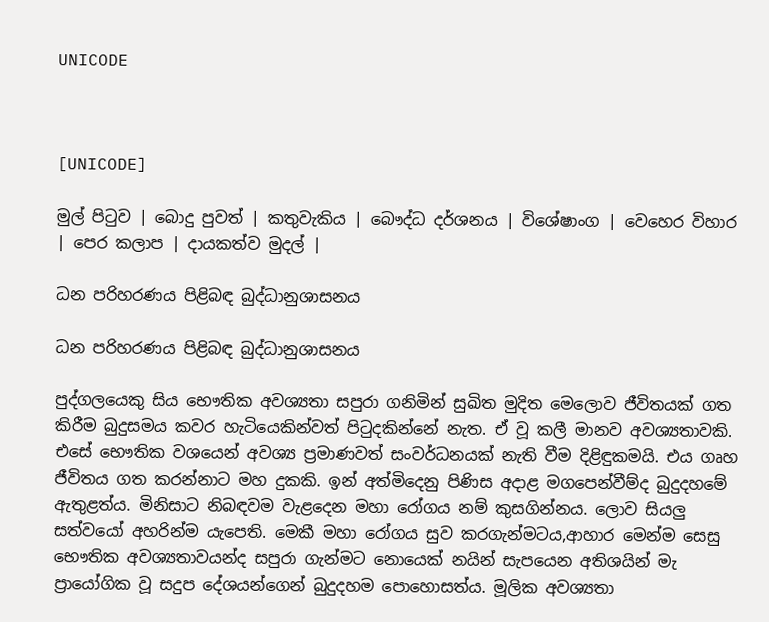UNICODE



[UNICODE]

මුල් පිටුව | බොදු පුවත් | කතුවැකිය | බෞද්ධ දර්ශනය | විශේෂාංග | වෙහෙර විහාර | පෙර කලාප | දායකත්ව මුදල් |

ධන පරිහරණය පිළිබඳ බුද්ධානුශාසනය

ධන පරිහරණය පිළිබඳ බුද්ධානුශාසනය

පුද්ගලයෙකු සිය භෞතික අවශ්‍යතා සපුරා ගනිමින් සුඛිත මුදිත මෙලොව ජීවිතයක් ගත කිරීම බුදුසමය කවර හැටියෙකින්වත් පිටුදකින්නේ නැත. ඒ වූ කලී මානව අවශ්‍යතාවකි. එසේ භෞතික වශයෙන් අවශ්‍ය ප්‍රමාණවත් සංවර්ධනයක් නැති වීම දිළිඳුකමයි. එය ගෘහ ජීවිතය ගත කරන්නාට මහ දුකකි. ඉන් අත්මිදෙනු පිණිස අදාළ මගපෙන්වීම්ද බුදුදහමේ ඇතුළත්ය. මිනිසාට නිබඳවම වැළදෙන මහා රෝගය නම් කුසගින්නය. ලොව සියලු සත්වයෝ අහරින්ම යැපෙති. මෙකී මහා රෝගය සුව කරගැන්මටය,ආහාර මෙන්ම සෙසු භෞතික අවශ්‍යතාවයන්ද සපුරා ගැන්මට නොයෙක් නයින් සැපයෙන අතිශයින් මැ ප්‍රායෝගික වූ සදුප දේශයන්ගෙන් බුදුදහම පොහොසත්ය. මූලික අවශ්‍යතා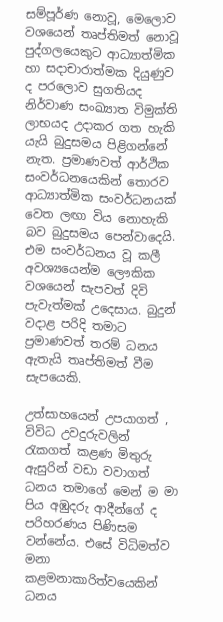සම්පූර්ණ නොවූ, මෙලොව වශයෙන් තෘප්තිමත් නොවූ පුද්ගලයෙකුට ආධ්‍යාත්මික හා සදාචාරාත්මක දියුණුව ද පරලොව සුගතියද නිර්වාණ සංඛ්‍යාත විමුක්ති ලාභයද උදාකර ගත හැකි යැයි බුදුසමය පිළිගන්නේ නැත. ප්‍රමාණවත් ආර්ථික සංවර්ධනයෙකින් තොරව ආධ්‍යාත්මික සංවර්ධනයක් වෙත ලඟා විය නොහැකි බව බුදුසමය පෙන්වාදෙයි. එම සංවර්ධනය වූ කලී අවශ්‍යයෙන්ම ලෞකික වශයෙන් සැපවත් දිවි පැවැත්මක් උදෙසාය. බුදුන් වදාළ පරිදි තමාට ප්‍රමාණවත් තරම් ධනය ඇතැයි තෘප්තිමත් වීම සැපයෙකි.

උත්සාහයෙන් උපයාගත් , විවිධ උවදුරුවලින් රැකගත් කළණ මිතුරු ඇසුරින් වඩා වවාගත් ධනය තමාගේ මෙන් ම මා පිය අඹුදරු ආදීන්ගේ ද පරිහරණය පිණිසම වන්නේය. එසේ විධිමත්ව මනා කළමනාකාරිත්වයෙකින් ධනය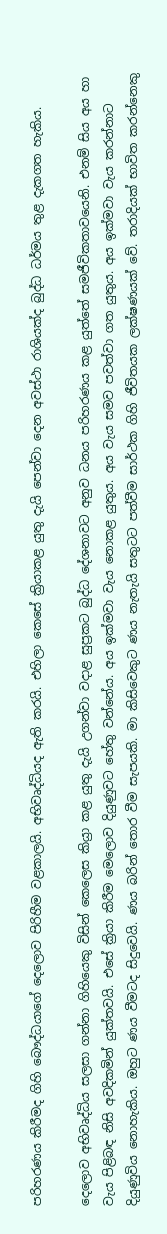පරිහරණය කිරීමද ගිහි බෞද්ධයාගේ දෙලොව පිරිහීම වළකාලයි. අභිවෘද්ධියද ඇති කරයි. එහිලා කෙසේ ක්‍රියාකළ යුතු දැයි පෙන්වා දෙන අවස්ථා රාශියක්ද බුද්ධ ධර්මය තුළ දැකගත හැකිය.

දෙලොව අභිවෘද්ධිය සලසා ගන්නා ගිහියෙකු විසින් කෙලෙස කිය්‍රා කළ යුතු දැයි උගන්වා වදාළ සුප්‍රකට බුද්ධ දේශනාවට අනුව ධනය පරිහරණය කළ යුත්තේ සමජීවිකතාවයෙනි. එනම් සිය අය හා වැය පිළිබඳ නිසි අවදිකමින් යුක්තවයි. එසේ ක්‍රියා කිරීම මෙලොව දියුණුවට හේතු වන්නේය. අය ඉක්මවා වැය නොකළ යුතුය. අය වැය සමව පවත්වා ගත යුතුය. අය ඉක්මවා වැය කරන්නාට දියුණුවිය නොහැකිය. ඔහුට ණය වීමටද සිදුවෙයි. ණය බරින් තොර වීම සැපයකි. මා කිසිවෙකුට ණය නැතැයි සතුටට පත්වීම සාර්ථක ගිහි ජීවිතයක ලක්ෂණයක් වේ. තරාදියක් භාවිත කරන්නෙකු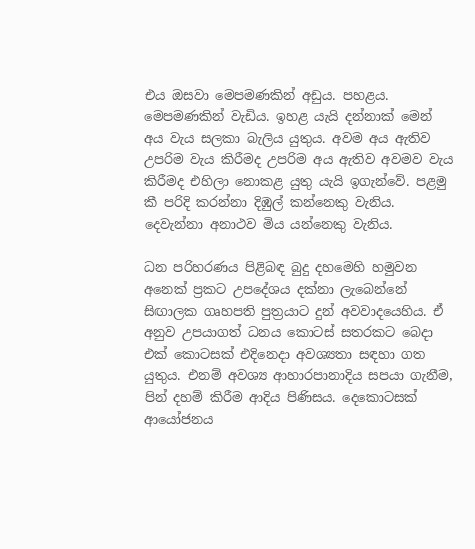එය ඔසවා මෙපමණකින් අඩුය. පහළය. මෙපමණකින් වැඩිය. ඉහළ යැයි දන්නාක් මෙන් අය වැය සලකා බැලිය යුතුය. අවම අය ඇතිව උපරිම වැය කිරීමද උපරිම අය ඇතිව අවමව වැය කිරීමද එහිලා නොකළ යුතු යැයි ඉගැන්වේ. පළමු කී පරිදි කරන්නා දිඹුල් කන්නෙකු වැනිය. දෙවැන්නා අනාථව මිය යන්නෙකු වැනිය.

ධන පරිහරණය පිළිබඳ බුදු දහමෙහි හමුවන අනෙක් ප්‍රකට උපදේශය දක්නා ලැබෙන්නේ සිඟාලක ගෘහපති පුත්‍රයාට දුන් අවවාදයෙහිය. ඒ අනුව උපයාගත් ධනය කොටස් සතරකට බෙදා එක් කොටසක් එදිනෙදා අවශ්‍යතා සඳහා ගත යුතුය. එනම් අවශ්‍ය ආහාරපානාදිය සපයා ගැනීම, පින් දහම් කිරීම ආදිය පිණිසය. දෙකොටසක් ආයෝජනය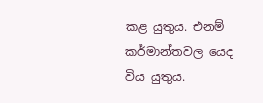කළ යුතුය. එනම් කර්මාන්තවල යෙද විය යුතුය.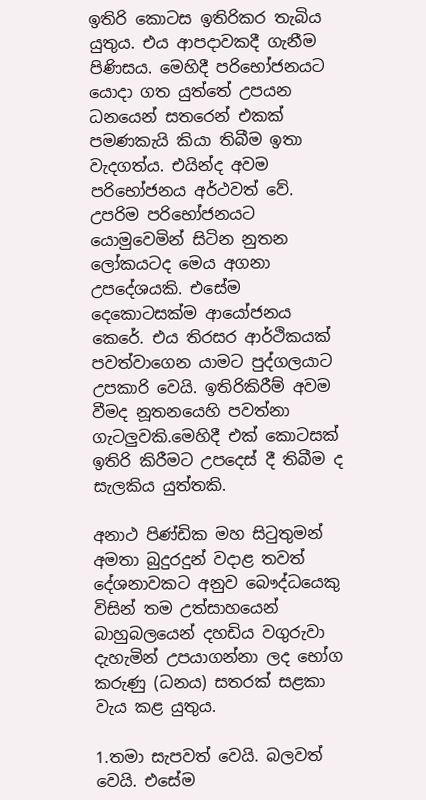ඉතිරි කොටස ඉතිරිකර තැබිය යුතුය. එය ආපදාවකදී ගැනීම පිණිසය. මෙහිදී පරිභෝජනයට යොදා ගත යුත්තේ උපයන ධනයෙන් සතරෙන් එකක් පමණකැයි කියා තිබීම ඉතා වැදගත්ය. එයින්ද අවම පරිභෝජනය අර්ථවත් වේ. උපරිම පරිභෝජනයට යොමුවෙමින් සිටින නුතන ලෝකයටද මෙය අගනා උපදේශයකි. එසේම දෙකොටසක්ම ආයෝජනය කෙරේ. එය තිරසර ආර්ථිකයක් පවත්වාගෙන යාමට පුද්ගලයාට උපකාරි වෙයි. ඉතිරිකිරීම් අවම වීමද නූතනයෙහි පවත්නා ගැටලුවකි.මෙහිදී එක් කොටසක් ඉතිරි කිරීමට උපදෙස් දී තිබීම ද සැලකිය යුත්තකි.

අනාථ පිණ්ඩික මහ සිටුතුමන් අමතා බුදුරදුන් වදාළ තවත් දේශනාවකට අනුව බෞද්ධයෙකු විසින් තම උත්සාහයෙන් බාහුබලයෙන් දහඩිය වගුරුවා දැහැමින් උපයාගන්නා ලද භෝග කරුණු (ධනය) සතරක් සළකා වැය කළ යුතුය.

1.තමා සැපවත් වෙයි. බලවත් වෙයි. එසේම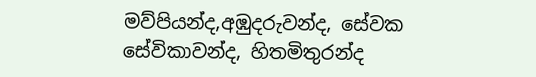මව්පියන්ද,අඹුදරුවන්ද, සේවක සේවිකාවන්ද, හිතමිතුරන්ද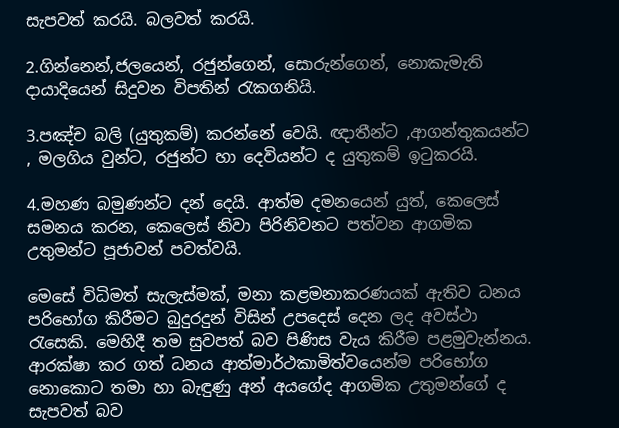සැපවත් කරයි. බලවත් කරයි.

2.ගින්නෙන්,ජලයෙන්, රජුන්ගෙන්, සොරුන්ගෙන්, නොකැමැති දායාදියෙන් සිදුවන විපතින් රැකගනියි.

3.පඤ්ච බලි (යුතුකම්) කරන්නේ වෙයි. ඥාතීන්ට ,ආගන්තුකයන්ට , මලගිය වුන්ට, රජුන්ට හා දෙවියන්ට ද යුතුකම් ඉටුකරයි.

4.මහණ බමුණන්ට දන් දෙයි. ආත්ම දමනයෙන් යුත්, කෙලෙස් සමනය කරන, කෙලෙස් නිවා පිරිනිවනට පත්වන ආගමික උතුමන්ට පූජාවන් පවත්වයි.

මෙසේ විධිමත් සැලැස්මක්, මනා කළමනාකරණයක් ඇතිව ධනය පරිභෝග කිරීමට බුදුරදුන් විසින් උපදෙස් දෙන ලද අවස්ථා රැසෙකි. මෙහිදී තම සුවපත් බව පිණිස වැය කිරීම පළමුවැන්නය. ආරක්ෂා කර ගත් ධනය ආත්මාර්ථකාමිත්වයෙන්ම පරිභෝග නොකොට තමා හා බැඳුණු අන් අයගේද ආගමික උතුමන්ගේ ද සැපවත් බව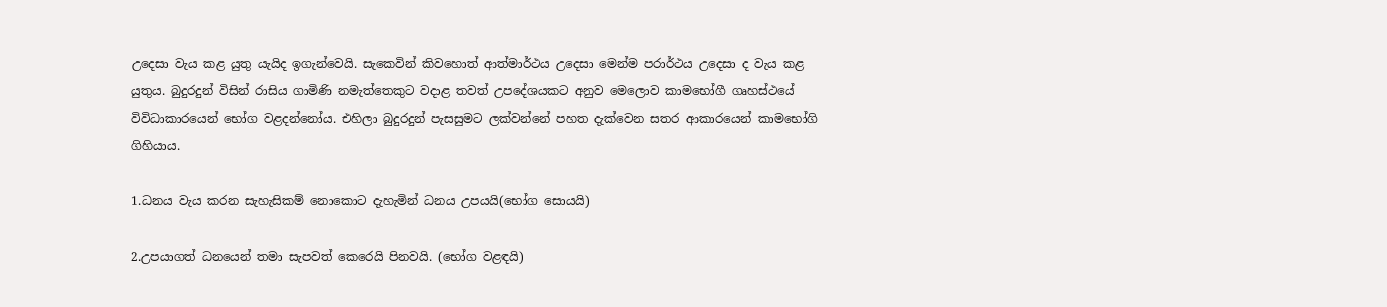උදෙසා වැය කළ යුතු යැයිද ඉගැන්වෙයි. සැකෙවින් කිවහොත් ආත්මාර්ථය උදෙසා මෙන්ම පරාර්ථය උදෙසා ද වැය කළ යුතුය. බුදුරදුන් විසින් රාසිය ගාමිණි නමැත්තෙකුට වදාළ තවත් උපදේශයකට අනුව මෙලොව කාමභෝගී ගෘහස්ථයේ විවිධාකාරයෙන් භෝග වළදන්නෝය. එහිලා බුදුරදුන් පැසසුමට ලක්වන්නේ පහත දැක්වෙන සතර ආකාරයෙන් කාමභෝගි ගිහියාය.

1.ධනය වැය කරන සැහැසිකම් නොකොට දැහැමින් ධනය උපයයි(භෝග සොයයි)

2.උපයාගත් ධනයෙන් තමා සැපවත් කෙරෙයි පිනවයි. (භෝග වළඳයි)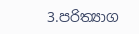3.පරිත්‍යාග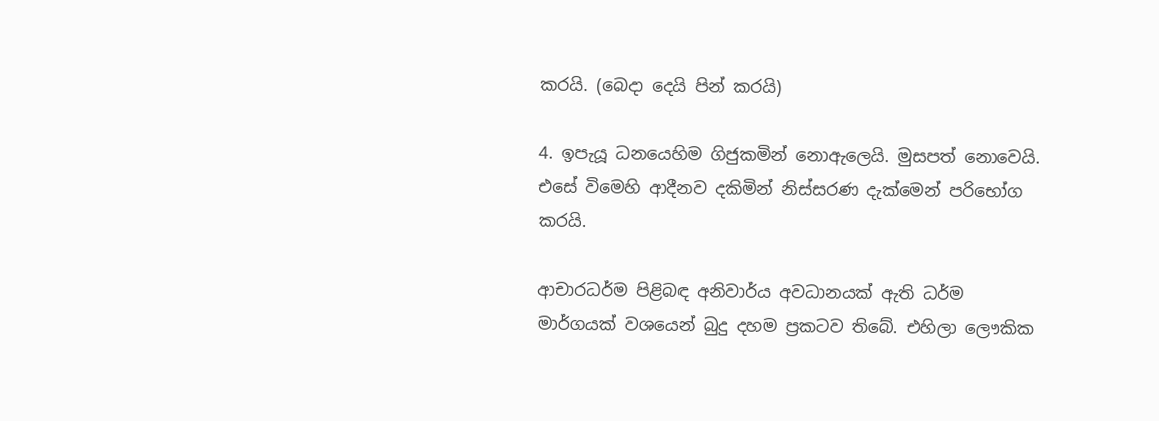කරයි. (බෙදා දෙයි පින් කරයි)

4. ඉපැයූ ධනයෙහිම ගිජුකමින් නොඇලෙයි. මුසපත් නොවෙයි. එසේ විමෙහි ආදීනව දකිමින් නිස්සරණ දැක්මෙන් පරිභෝග කරයි.

ආචාරධර්ම පිළිබඳ අනිවාර්ය අවධානයක් ඇති ධර්ම මාර්ගයක් වශයෙන් බුදු දහම ප්‍රකටව තිබේ. එහිලා ලෞකික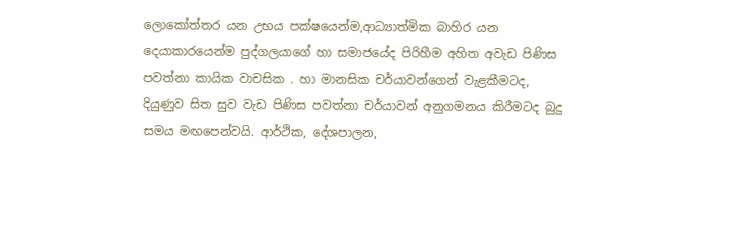ලොකෝත්තර යන උභය පක්ෂයෙන්ම,ආධ්‍යාත්මික බාහිර යන දෙයාකාරයෙන්ම පුද්ගලයාගේ හා සමාජයේද පිරිහීම අහිත අවැඩ පිණිස පවත්නා කායික වාචසික . හා මානසික චර්යාවන්ගෙන් වැළකීමටද, දියුණුව සිත සුව වැඩ පිණිස පවත්නා චර්යාවන් අනුගමනය කිරීමටද බුදු සමය මඟපෙන්වයි. ආර්ථික, දේශපාලන,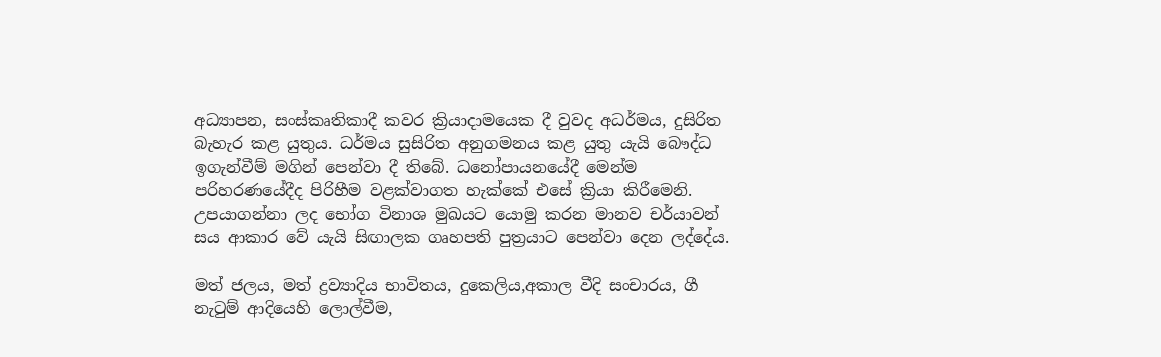අධ්‍යාපන, සංස්කෘතිකාදී කවර ක්‍රියාදාමයෙක දී වුවද අධර්මය, දුසිරිත බැහැර කළ යුතුය. ධර්මය සුසිරිත අනුගමනය කළ යුතු යැයි බෞද්ධ ඉගැන්වීම් මගින් පෙන්වා දී තිබේ. ධනෝපායනයේදී මෙන්ම පරිහරණයේදීද පිරිහීම වළක්වාගත හැක්කේ එසේ ක්‍රියා කිරීමෙනි. උපයාගන්නා ලද භෝග විනාශ මුඛයට යොමු කරන මානව චර්යාවන් සය ආකාර වේ යැයි සිඟාලක ගෘහපති පුත්‍රයාට පෙන්වා දෙන ලද්දේය.

මත් ජලය, මත් ද්‍රව්‍යාදිය භාවිතය, දුකෙලිය,අකාල වීදි සංචාරය, ගී නැටුම් ආදියෙහි ලොල්වීම,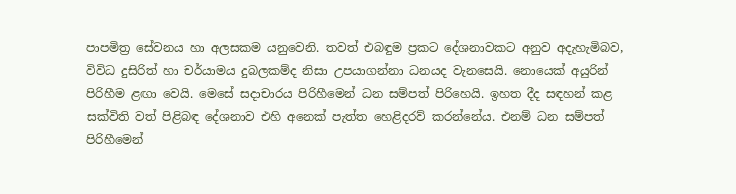පාපමිත්‍ර සේවනය හා අලසකම යනුවෙනි. තවත් එබඳුම ප්‍රකට දේශනාවකට අනුව අදැහැමිබව, විවිධ දුසිරිත් හා චර්යාමය දුබලකම්ද නිසා උපයාගන්නා ධනයද වැනසෙයි. නොයෙක් අයුරින් පිරිහීම ළඟා වෙයි. මෙසේ සදාචාරය පිරිහීමෙන් ධන සම්පත් පිරිහෙයි. ඉහත දීද සඳහන් කළ සක්විති වත් පිළිබඳ දේශනාව එහි අනෙක් පැත්ත හෙළිදරව් කරන්නේය. එනම් ධන සම්පත් පිරිහීමෙන්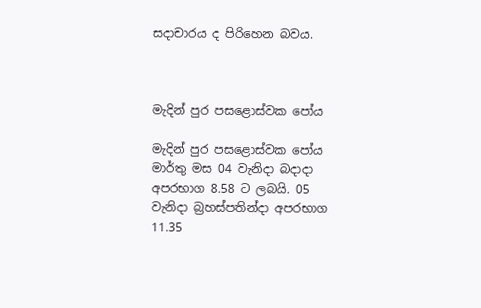සදාචාරය ද පිරිහෙන බවය.



මැදින් පුර පසළොස්වක පෝය

මැදින් පුර පසළොස්වක පෝය මාර්තු මස 04 වැනිදා බදාදා අපරභාග 8.58 ට ලබයි. 05 වැනිදා බ්‍රහස්පතින්දා අපරභාග 11.35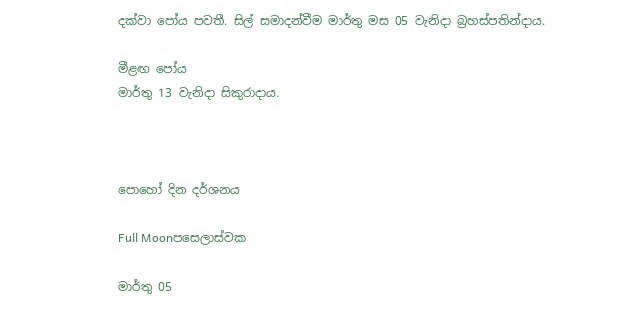දක්වා පෝය පවතී. සිල් සමාදන්වීම මාර්තු මස 05 වැනිදා බ්‍රහස්පතින්දාය.

මීළඟ පෝය
මාර්තු 13 වැනිදා සිකුරාදාය.



පොහෝ දින දර්ශනය

Full Moonපසෙලාස්වක

මාර්තු 05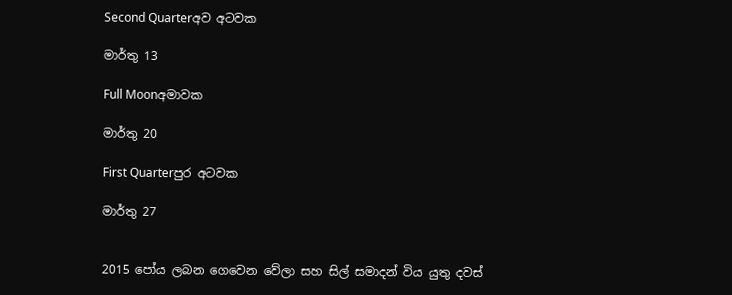Second Quarterඅව අටවක

මාර්තු 13

Full Moonඅමාවක

මාර්තු 20

First Quarterපුර අටවක

මාර්තු 27


2015 පෝය ලබන ගෙවෙන වේලා සහ සිල් සමාදන් විය යුතු දවස්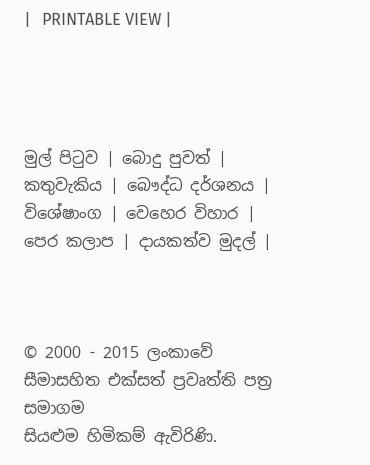|   PRINTABLE VIEW |




මුල් පිටුව | බොදු පුවත් | කතුවැකිය | බෞද්ධ දර්ශනය | විශේෂාංග | වෙහෙර විහාර | පෙර කලාප | දායකත්ව මුදල් |



© 2000 - 2015 ලංකාවේ සීමාසහිත එක්සත් ප්‍රවෘත්ති පත්‍ර සමාගම
සියළුම හිමිකම් ඇවිරිණි.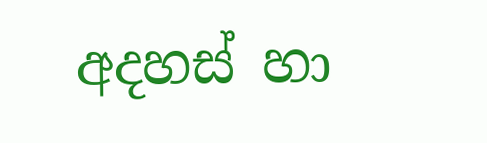අදහස් හා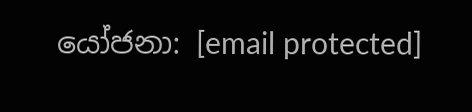යෝජනා: [email protected]